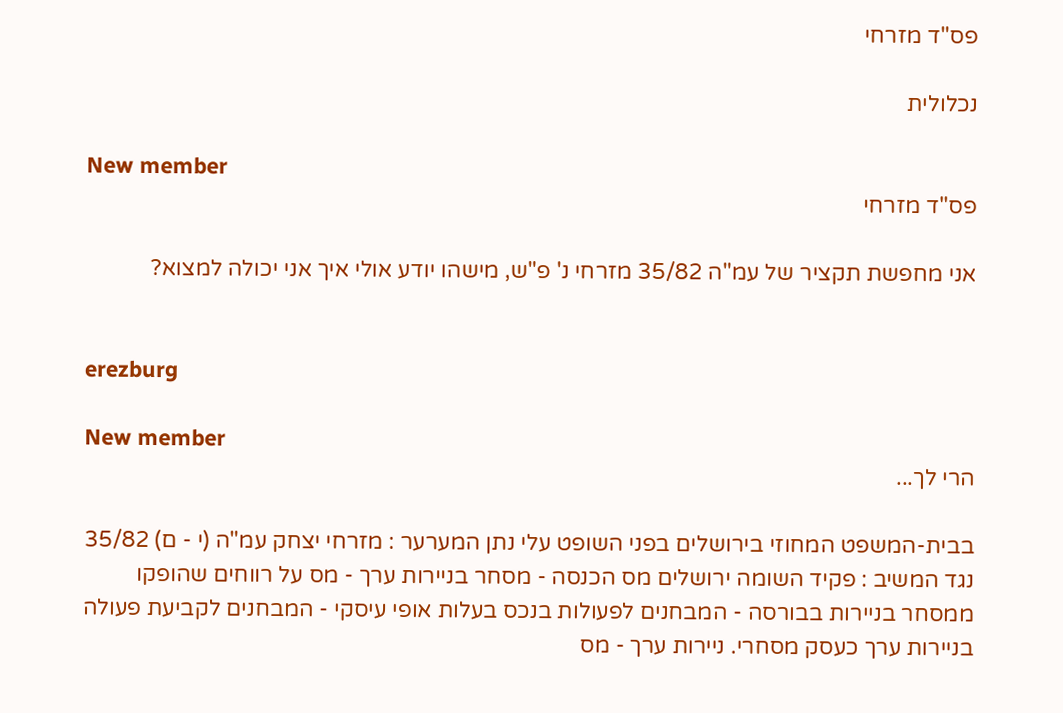פס"ד מזרחי

נכלולית

New member
פס"ד מזרחי

אני מחפשת תקציר של עמ"ה 35/82 מזרחי נ' פ"ש, מישהו יודע אולי איך אני יכולה למצוא?


erezburg

New member
הרי לך...

בבית-המשפט המחוזי בירושלים בפני השופט עלי נתן המערער : מזרחי יצחק עמ"ה (י - ם) 35/82 נגד המשיב : פקיד השומה ירושלים מס הכנסה - מסחר בניירות ערך - מס על רווחים שהופקו ממסחר בניירות בבורסה - המבחנים לפעולות בנכס בעלות אופי עיסקי - המבחנים לקביעת פעולה בניירות ערך כעסק מסחרי. ניירות ערך - מס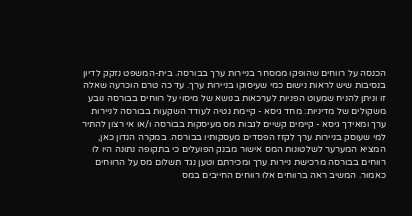הכנסה על רווחים שהופקו ממסחר בניירות ערך בבורסה. בית-המשפט נזקק לדיון בנסיבות שיש לראות נישום כמי שעיסוקו בניירות ערך. עד כה טרם הוכרעה שאלה זו וניתן להניח שמעוט הפניות לערכאות בנושא של מיסוי על רווחים בבורסה נובע משקולים של מדיניות: מחד גיסא - קיימת נטיה לעודד השקעות בבורסה לניירות ערך ומאידך גיסא - קיימים קשיים לגבות מס מעיסקות בבורסה ו/או אי רצון להתיר למי שעוסק בניירות ערך לקזז הפסדים מעסקותיו בבורסה. במקרה הנדון כאן, המציא המערער לשלטונות המס אישור מבנק הפועלים כי בתקופה נתונה היו לו רווחים בבורסה מרכישת ניירות ערך ומכירתם וטען נגד תשלום מס על הרווחים כאמור. המשיב ראה ברווחים אלו רווחים החייבים במס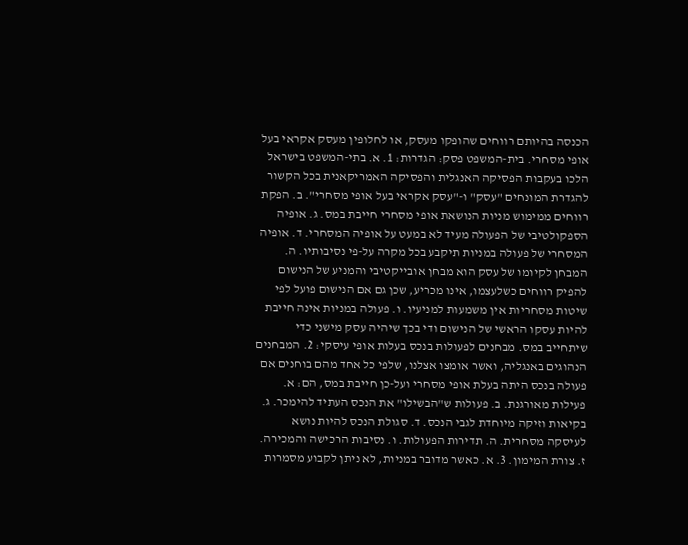הכנסה בהיותם רווחים שהופקו מעסק, או לחלופין מעסק אקראי בעל אופי מסחרי. בית-המשפט פסק: הגדרות: 1. א. בתי-המשפט בישראל הלכו בעקבות הפסיקה האנגלית והפסיקה האמריקאנית בכל הקשור להגדרת המונחים "עסק" ו-"עסק אקראי בעל אופי מסחרי". ב. הפקת רווחים ממימוש מניות הנושאת אופי מסחרי חייבת במס. ג. אופיה הספקולטיבי של הפעולה מעיד לא במעט על אופיה המסחרי. ד. אופיה המסחרי של פעולה במניות תיקבע בכל מקרה על-פי נסיבותיו. ה. המבחן לקיומו של עסק הוא מבחן אובייקטיבי והמניע של הנישום להפיק רווחים כשלעצמו, אינו מכריע, שכן גם אם הנישום פועל לפי שיטות מסחריות אין משמעות למניעיו. ו. פעולה במניות אינה חייבת להיות עסקו הראשי של הנישום ודי בכך שיהיה עסק מישני כדי שיתחייב במס. מבחנים לפעולות בנכס בעלות אופי עיסקי: 2. המבחנים הנהוגים באנגליה, ואשר אומצו אצלנו, שלפי כל אחד מהם בוחנים אם פעולה בנכס היתה בעלת אופי מסחרי ועל-כן חייבת במס, הם: א. פעילות מאורגנת. ב. פעולות ש"הבשילו" את הנכס העתיד להימכר. ג. בקיאות וזיקה מיוחדת לגבי הנכס. ד. סגולת הנכס להיות נושא לעיסקה מסחרית. ה. תדירות הפעולות. ו. נסיבות הרכישה והמכירה. ז. צורת המימון. 3. א. כאשר מדובר במניות, לא ניתן לקבוע מסמרות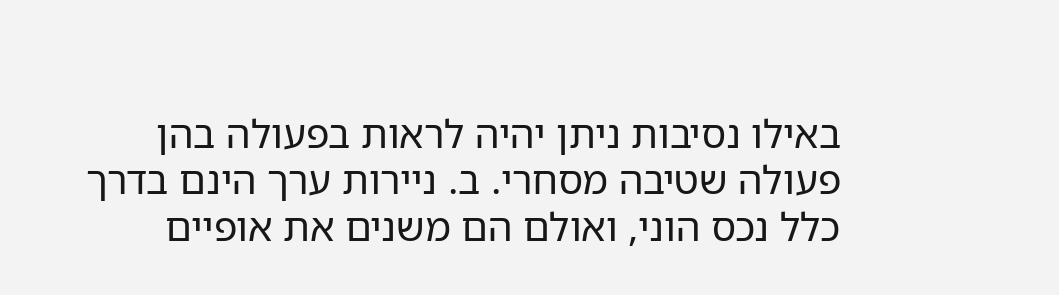באילו נסיבות ניתן יהיה לראות בפעולה בהן פעולה שטיבה מסחרי. ב. ניירות ערך הינם בדרך כלל נכס הוני, ואולם הם משנים את אופיים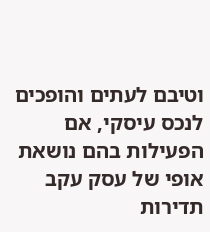וטיבם לעתים והופכים לנכס עיסקי, אם הפעילות בהם נושאת אופי של עסק עקב תדירות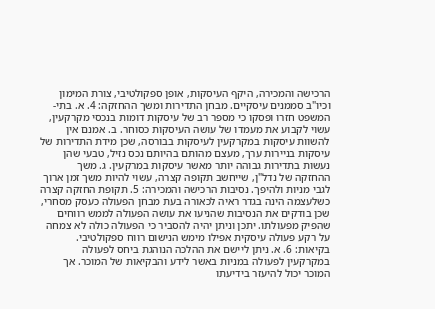הרכישה והמכירה, היקף העיסקות, אופן ספקולטיבי, צורת המימון וכיו"ב סממנים עיסקיים. מבחן התדירות ומשך ההחזקה: 4. א. בתי-המשפט חזרו ופסקו כי מספר רב של עיסקות דומות בנכסי מקרקעין, עשוי לקבוע את מעמדו של עושה העיסקות כסוחר. ב. אמנם אין להשוות עיסקות במקרקעין לעיסקות בבורסה, שכן מידת התדירות של עיסקות בניירות ערך, מעצם מהותם בהיותם נכס נזיל, טבעי שהן נעשות בתדירות גבוהה יותר מאשר עיסקות במרקעין. ג. משך ההחזקה של נדל"ן, שייחשב תקופה קצרה, עשוי להיות משך זמן ארוך לגבי מניות ולהיפך. נסיבות הרכישה והמכירה: 5. תקופת החזקה קצרה כשלעצמה הינה בגדר ראיה לכאורה בעת מבחן הפעולה כעסק מסחרי, שכן בודקים את הנסיבות שהניעו את עושה הפעולה לממש רווחים שהפיק מפעולתו. יתכן וניתן יהיה להסביר כי הפעולה כולה לא צמחה על רקע פעולה עיסקית אפילו מימש הנישום רווח ספקולטיבי. בקיאות: 6. א. ניתן ליישם את ההלכה הנוהגת ביחס לפעולה במקרקעין לפעולה במניות באשר לידע והבקיאות של המוכר. אך המוכר יכול להיעזר בידיעתו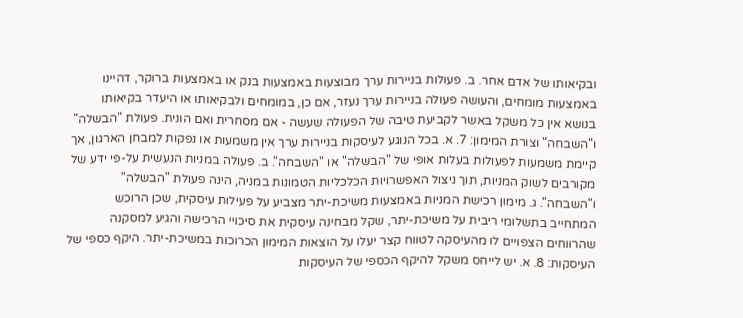ובקיאותו של אדם אחר. ב. פעולות בניירות ערך מבוצעות באמצעות בנק או באמצעות ברוקר, דהיינו באמצעות מומחים, והעושה פעולה בניירות ערך נעזר, אם כן, במומחים ולבקיאותו או היעדר בקיאותו בנושא אין כל משקל באשר לקביעת טיבה של הפעולה שעשה - אם מסחרית ואם הונית. פעולת "הבשלה" ו"השבחה" וצורת המימון: 7. א. בכל הנוגע לעיסקות בניירות ערך אין משמעות או נפקות למבחן הארגון, אך קיימת משמעות לפעולות בעלות אופי של "הבשלה" או "השבחה". ב. פעולה במניות הנעשית על-פי ידע של מקורבים לשוק המניות, תוך ניצול האפשרויות הכלכליות הטמונות במניה, הינה פעולת "הבשלה" ו"השבחה". ג. מימון רכישת המניות באמצעות משיכת-יתר מצביע על פעילות עיסקית, שכן הרוכש המתחייב בתשלומי ריבית על משיכת-יתר, שקל מבחינה עיסקית את סיכויי הרכישה והגיע למסקנה שהרווחים הצפויים לו מהעיסקה לטווח קצר יעלו על הוצאות המימון הכרוכות במשיכת-יתר. היקף כספי של העיסקות: 8. א. יש לייחס משקל להיקף הכספי של העיסקות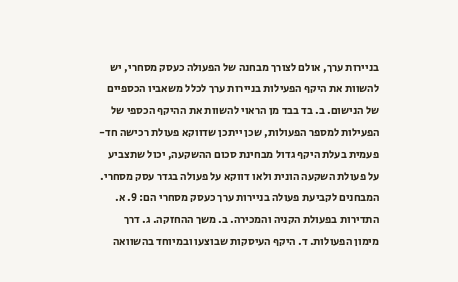בניירות ערך, אולם לצורך מבחנה של הפעולה כעסק מסחרי, יש להשוות את היקף הפעילות בניירות ערך לכלל משאביו הכספיים של הנישום. ב. בד בבד מן הראוי להשוות את ההיקף הכספי של הפעילות למספר הפעולות, שכן ייתכן שדווקא פעולת רכישה חד- פעמית בעלת היקף גדול מבחינת סכום ההשקעה, יכול שתצביע על פעולת השקעה הונית ולאו דווקא על פעולה בגדר עסק מסחרי. המבחנים לקביעת פעולה בניירות ערך כעסק מסחרי הם: 9. א. התדירות בפעולת הקניה והמכירה. ב. משך ההחזקה. ג. דרך מימון הפעולות. ד. היקף העיסקות שבוצעו ובמיוחד בהשוואה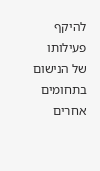להיקף פעילותו של הנישום בתחומים אחרים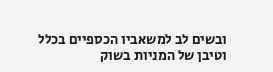ובשים לב למשאביו הכספיים בכלל וטיבן של המניות בשוק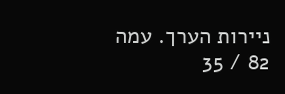ניירות הערך. עמה 82 / 35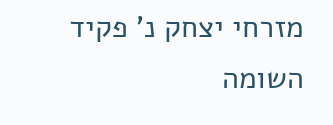מזרחי יצחק נ' פקיד השומה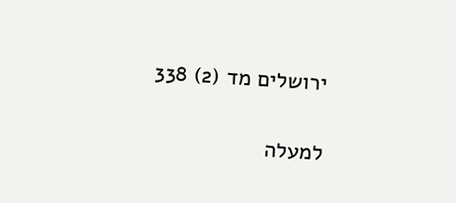ירושלים מד (2) 338

למעלה